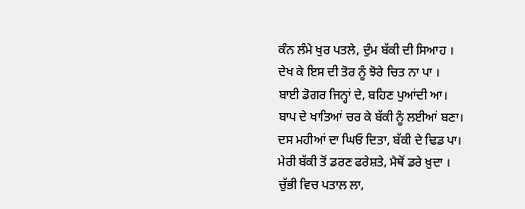ਕੰਨ ਲੰਮੇ ਖੁਰ ਪਤਲੇ, ਦੁੰਮ ਬੱਕੀ ਦੀ ਸਿਆਹ ।
ਦੇਖ ਕੇ ਇਸ ਦੀ ਤੋਰ ਨੂੰ ਝੋਰੇ ਚਿਤ ਨਾ ਪਾ ।
ਬਾਈ ਡੋਗਰ ਜਿਨ੍ਹਾਂ ਦੇ, ਬਹਿਣ ਪੁਆਂਦੀ ਆ।
ਬਾਪ ਦੇ ਖਾਤਿਆਂ ਚਰ ਕੇ ਬੱਕੀ ਨੂੰ ਲਈਆਂ ਬਣਾ।
ਦਸ ਮਹੀਆਂ ਦਾ ਘਿਓ ਦਿਤਾ, ਬੱਕੀ ਦੇ ਢਿਡ ਪਾ।
ਮੇਰੀ ਬੱਕੀ ਤੋਂ ਡਰਣ ਫਰੇਸ਼ਤੇ, ਮੈਥੋਂ ਡਰੇ ਖ਼ੁਦਾ ।
ਚੁੱਭੀ ਵਿਚ ਪਤਾਲ ਲਾ,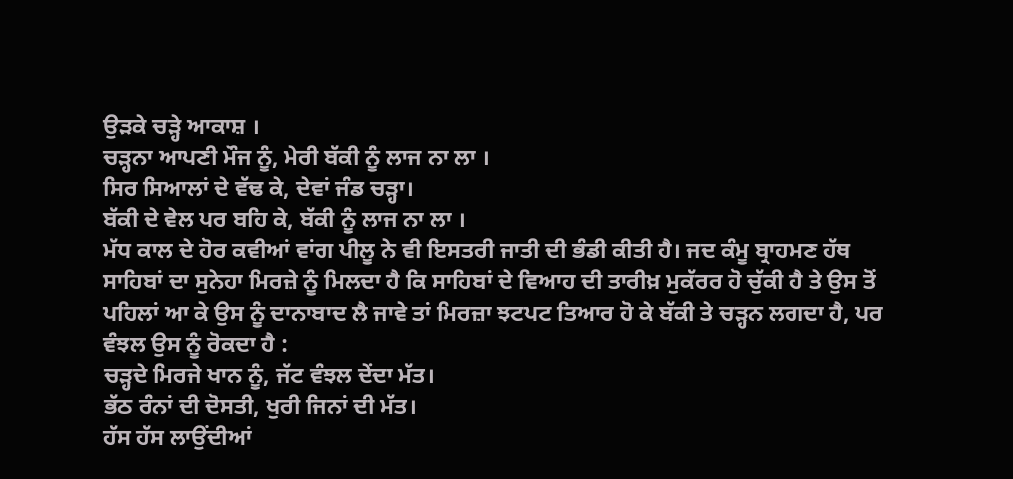ਉੜਕੇ ਚੜ੍ਹੇ ਆਕਾਸ਼ ।
ਚੜ੍ਹਨਾ ਆਪਣੀ ਮੌਜ ਨੂੰ, ਮੇਰੀ ਬੱਕੀ ਨੂੰ ਲਾਜ ਨਾ ਲਾ ।
ਸਿਰ ਸਿਆਲਾਂ ਦੇ ਵੱਢ ਕੇ, ਦੇਵਾਂ ਜੰਡ ਚੜ੍ਹਾ।
ਬੱਕੀ ਦੇ ਵੇਲ ਪਰ ਬਹਿ ਕੇ, ਬੱਕੀ ਨੂੰ ਲਾਜ ਨਾ ਲਾ ।
ਮੱਧ ਕਾਲ ਦੇ ਹੋਰ ਕਵੀਆਂ ਵਾਂਗ ਪੀਲੂ ਨੇ ਵੀ ਇਸਤਰੀ ਜਾਤੀ ਦੀ ਭੰਡੀ ਕੀਤੀ ਹੈ। ਜਦ ਕੰਮੂ ਬ੍ਰਾਹਮਣ ਹੱਥ ਸਾਹਿਬਾਂ ਦਾ ਸੁਨੇਹਾ ਮਿਰਜ਼ੇ ਨੂੰ ਮਿਲਦਾ ਹੈ ਕਿ ਸਾਹਿਬਾਂ ਦੇ ਵਿਆਹ ਦੀ ਤਾਰੀਖ਼ ਮੁਕੱਰਰ ਹੋ ਚੁੱਕੀ ਹੈ ਤੇ ਉਸ ਤੋਂ ਪਹਿਲਾਂ ਆ ਕੇ ਉਸ ਨੂੰ ਦਾਨਾਬਾਦ ਲੈ ਜਾਵੇ ਤਾਂ ਮਿਰਜ਼ਾ ਝਟਪਟ ਤਿਆਰ ਹੋ ਕੇ ਬੱਕੀ ਤੇ ਚੜ੍ਹਨ ਲਗਦਾ ਹੈ, ਪਰ ਵੰਝਲ ਉਸ ਨੂੰ ਰੋਕਦਾ ਹੈ :
ਚੜ੍ਹਦੇ ਮਿਰਜੇ ਖਾਨ ਨੂੰ, ਜੱਟ ਵੰਝਲ ਦੇਂਦਾ ਮੱਤ।
ਭੱਠ ਰੰਨਾਂ ਦੀ ਦੋਸਤੀ, ਖੁਰੀ ਜਿਨਾਂ ਦੀ ਮੱਤ।
ਹੱਸ ਹੱਸ ਲਾਉਂਦੀਆਂ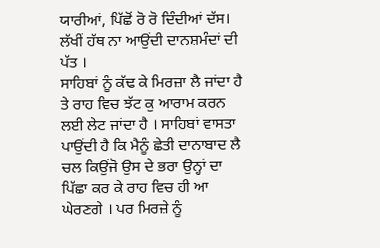ਯਾਰੀਆਂ, ਪਿੱਛੋਂ ਰੋ ਰੋ ਦਿੰਦੀਆਂ ਦੱਸ।
ਲੱਖੀਂ ਹੱਥ ਨਾ ਆਉਂਦੀ ਦਾਨਸ਼ਮੰਦਾਂ ਦੀ ਪੱਤ ।
ਸਾਹਿਬਾਂ ਨੂੰ ਕੱਢ ਕੇ ਮਿਰਜ਼ਾ ਲੈ ਜਾਂਦਾ ਹੈ ਤੇ ਰਾਹ ਵਿਚ ਝੱਟ ਕੁ ਆਰਾਮ ਕਰਨ ਲਈ ਲੇਟ ਜਾਂਦਾ ਹੈ । ਸਾਹਿਬਾਂ ਵਾਸਤਾ ਪਾਉਂਦੀ ਹੈ ਕਿ ਮੈਨੂੰ ਛੇਤੀ ਦਾਨਾਬਾਦ ਲੈ ਚਲ ਕਿਉਂਜੋ ਉਸ ਦੇ ਭਰਾ ਉਨ੍ਹਾਂ ਦਾ ਪਿੱਛਾ ਕਰ ਕੇ ਰਾਹ ਵਿਚ ਹੀ ਆ ਘੇਰਣਗੇ । ਪਰ ਮਿਰਜ਼ੇ ਨੂੰ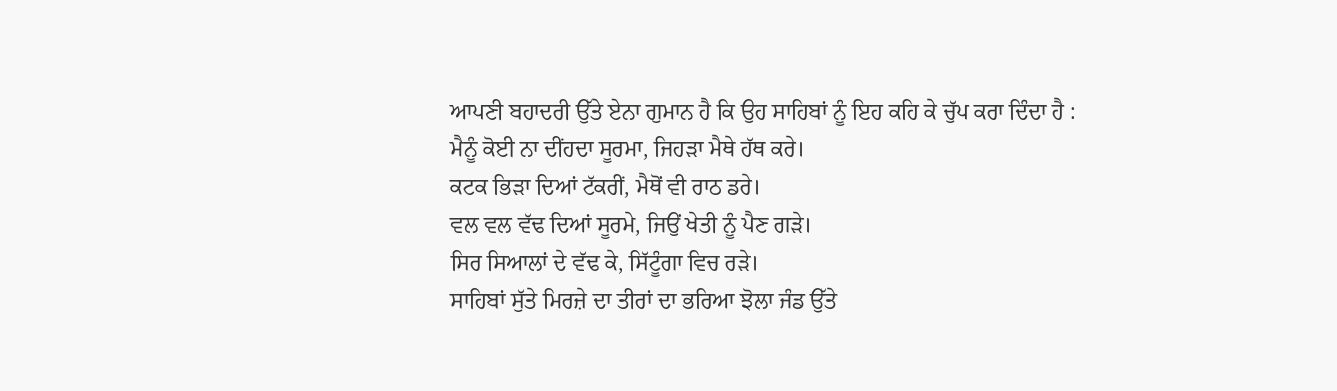ਆਪਣੀ ਬਹਾਦਰੀ ਉੱਤੇ ਏਨਾ ਗੁਮਾਨ ਹੈ ਕਿ ਉਹ ਸਾਹਿਬਾਂ ਨੂੰ ਇਹ ਕਹਿ ਕੇ ਚੁੱਪ ਕਰਾ ਦਿੰਦਾ ਹੈ :
ਮੈਨੂੰ ਕੋਈ ਨਾ ਦੀਂਹਦਾ ਸੂਰਮਾ, ਜਿਹੜਾ ਮੈਥੇ ਹੱਥ ਕਰੇ।
ਕਟਕ ਭਿੜਾ ਦਿਆਂ ਟੱਕਰੀਂ, ਮੈਥੋਂ ਵੀ ਰਾਠ ਡਰੇ।
ਵਲ ਵਲ ਵੱਢ ਦਿਆਂ ਸੂਰਮੇ, ਜਿਉਂ ਖੇਤੀ ਨੂੰ ਪੈਣ ਗੜੇ।
ਸਿਰ ਸਿਆਲਾਂ ਦੇ ਵੱਢ ਕੇ, ਸਿੱਟੂੰਗਾ ਵਿਚ ਰੜੇ।
ਸਾਹਿਬਾਂ ਸੁੱਤੇ ਮਿਰਜ਼ੇ ਦਾ ਤੀਰਾਂ ਦਾ ਭਰਿਆ ਝੋਲਾ ਜੰਡ ਉੱਤੇ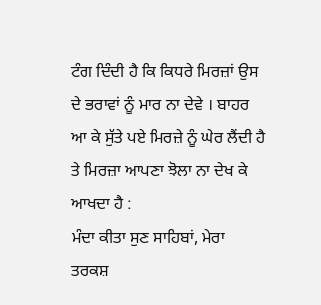ਟੰਗ ਦਿੰਦੀ ਹੈ ਕਿ ਕਿਧਰੇ ਮਿਰਜ਼ਾਂ ਉਸ ਦੇ ਭਰਾਵਾਂ ਨੂੰ ਮਾਰ ਨਾ ਦੇਵੇ । ਬਾਹਰ ਆ ਕੇ ਸੁੱਤੇ ਪਏ ਮਿਰਜ਼ੇ ਨੂੰ ਘੇਰ ਲੈਂਦੀ ਹੈ ਤੇ ਮਿਰਜ਼ਾ ਆਪਣਾ ਝੋਲਾ ਨਾ ਦੇਖ ਕੇ ਆਖਦਾ ਹੈ :
ਮੰਦਾ ਕੀਤਾ ਸੁਣ ਸਾਹਿਬਾਂ, ਮੇਰਾ ਤਰਕਸ਼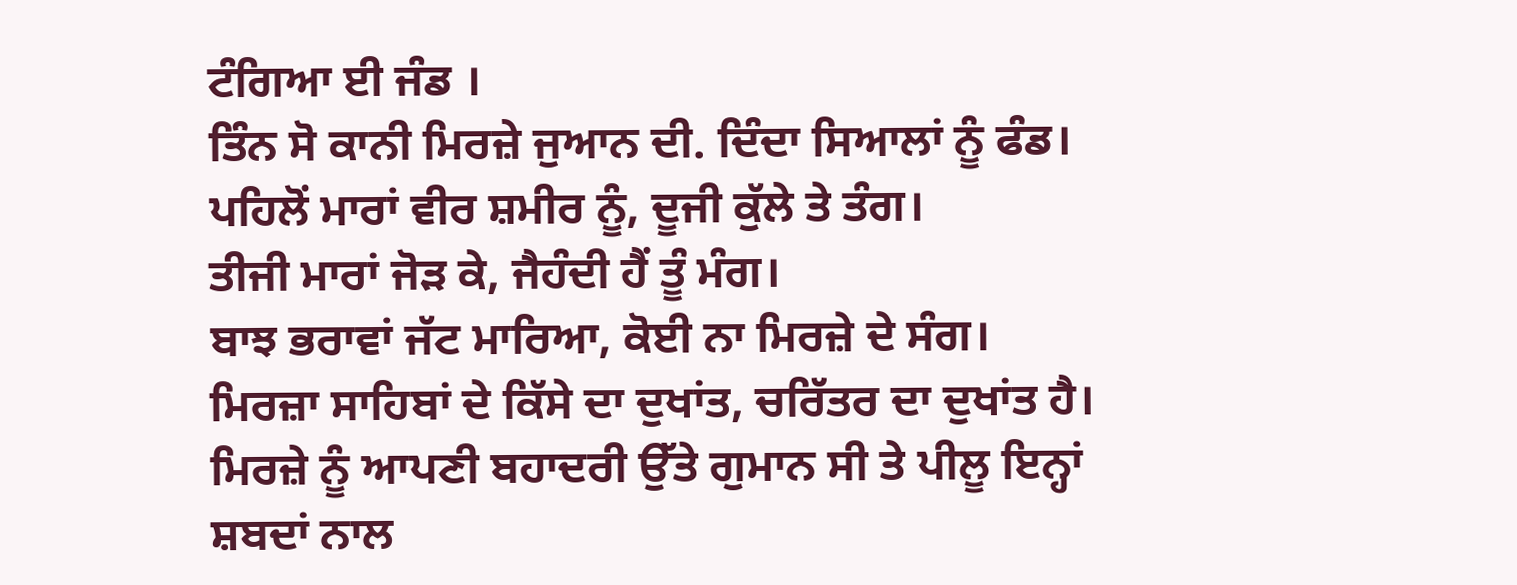ਟੰਗਿਆ ਈ ਜੰਡ ।
ਤਿੰਨ ਸੋ ਕਾਨੀ ਮਿਰਜ਼ੇ ਜੁਆਨ ਦੀ. ਦਿੰਦਾ ਸਿਆਲਾਂ ਨੂੰ ਫੰਡ।
ਪਹਿਲੋਂ ਮਾਰਾਂ ਵੀਰ ਸ਼ਮੀਰ ਨੂੰ, ਦੂਜੀ ਕੁੱਲੇ ਤੇ ਤੰਗ।
ਤੀਜੀ ਮਾਰਾਂ ਜੋੜ ਕੇ, ਜੈਹੰਦੀ ਹੈਂ ਤੂੰ ਮੰਗ।
ਬਾਝ ਭਰਾਵਾਂ ਜੱਟ ਮਾਰਿਆ, ਕੋਈ ਨਾ ਮਿਰਜ਼ੇ ਦੇ ਸੰਗ।
ਮਿਰਜ਼ਾ ਸਾਹਿਬਾਂ ਦੇ ਕਿੱਸੇ ਦਾ ਦੁਖਾਂਤ, ਚਰਿੱਤਰ ਦਾ ਦੁਖਾਂਤ ਹੈ। ਮਿਰਜ਼ੇ ਨੂੰ ਆਪਣੀ ਬਹਾਦਰੀ ਉੱਤੇ ਗੁਮਾਨ ਸੀ ਤੇ ਪੀਲੂ ਇਨ੍ਹਾਂ ਸ਼ਬਦਾਂ ਨਾਲ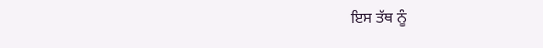ਇਸ ਤੱਥ ਨੂੰ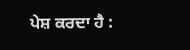ਪੇਸ਼ ਕਰਦਾ ਹੈ :